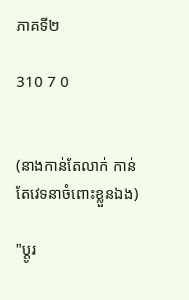ភាគទី២

310 7 0


(នាងកាន់តែលាក់ កាន់តែវេទនាចំពោះខ្លួនឯង)

"ប្ដូរ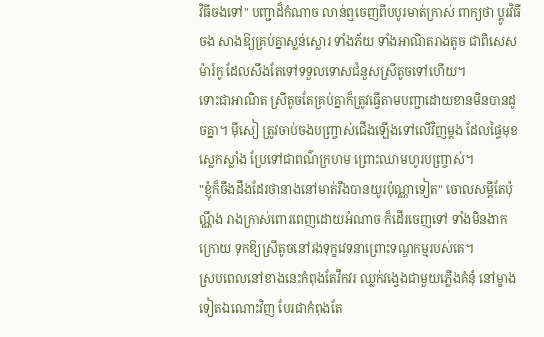វិធីចងទៅ" បញ្ជាដ៏កំណាច លាន់ឮចេញពីបបូរមាត់ក្រាស់ ពាក្យថា ប្ដូរវិធីចង សាងឱ្យគ្រប់គ្នាស្លន់ស្លោរ ទាំងភ័យ ទាំងអាណិតរាងតូច ជាពិសេស ម៉ារ៍កូ ដែលសឹងតែទៅទទួលទោសជំនួសស្រីតូចទៅហើយ។
ទោះជាអាណិត ស្រីតូចតែគ្រប់គ្នាក៏ត្រូវធ្វើតាមបញ្ជាដោយខានមិនបានដូចគ្នា។ ម៉ីសៀ ត្រូវចាប់ចងបញ្រ្ចាស់ជើងឡើងទៅលើវិញម្ដង ដែលផ្ទៃមុខស្លេកស្លាំង ប្រែទៅជាពណ៌ក្រហម ព្រោះឈាមហូរបញ្រ្ចាស់។
"ខ្ញុំក៏ចឹងដឹងដែរថានាងនៅមាត់រឹងបានយូរប៉ុណ្ណាទៀត" ចោលសម្ដីតែប៉ុណ្ណឹង រាងក្រាស់ពោរពេញដោយអំណាច ក៏ដើរចេញទៅ ទាំងមិនងាកក្រោយ ទុកឱ្យស្រីតូចនៅរងទុក្ខវេទនាព្រោះទណ្ឌកម្មរបស់គេ។
ស្របពេលនៅខាងនេះកំពុងតែវឹកវរ ឈ្លក់វង្វេងជាមួយភ្លើងគំនុំ នៅម្ខាងទៀតឯណោះវិញ បែរជាកំពុងតែ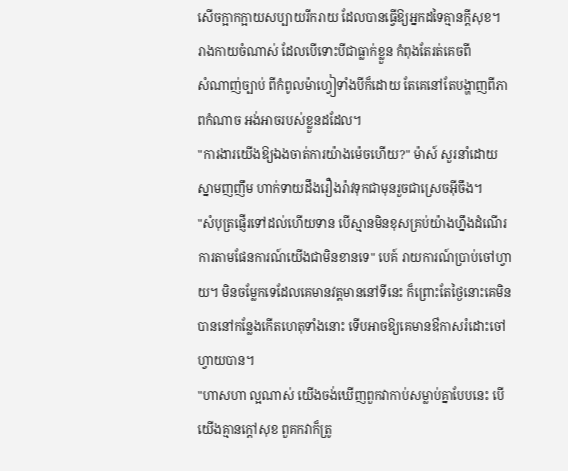សើចក្អាកក្អាយសប្បាយរីករាយ ដែលបានធ្វើឱ្យអ្នកដទៃគ្មានក្ដីសុខ។
រាងកាយចំណាស់ ដែលបើទោះបីជាធ្លាក់ខ្លួន កំពុងតែរត់គេចពី
សំណាញ់ច្បាប់ ពីកំពូលម៉ាហ្វៀទាំងបីក៏ដោយ តែគេនៅតែបង្ហាញពីភាពកំណាច អង់អាចរបស់ខ្លួនដដែល។
"ការងារយើងឱ្យឯងចាត់ការយ៉ាងម៉េចហើយ?" ម៉ាស៍ សួរនាំដោយស្នាមញញឹម ហាក់ទាយដឹងរឿងរ៉ាវទុកជាមុនរួចជាស្រេចអ៊ីចឹង។
"សំបុត្រផ្ញើរទៅដល់ហើយទាន បើស្មានមិនខុសគ្រប់យ៉ាងហ្នឹងដំណើរការតាមផែនការណ៍យើងជាមិនខានទេ" បេគ៍ រាយការណ៍ប្រាប់ចៅហ្វាយ។ មិនចម្លែកទេដែលគេមានវត្តមាននៅទីនេះ ក៏ព្រោះតែថ្ងៃនោះគេមិនបាននៅកន្លែងកើតហេតុទាំងនោះ ទើបអាចឱ្យគេមានឳកាសរំដោះចៅហ្វាយបាន។
"ហាសហា ល្អណាស់ យើងចង់ឃើញពួកវាកាប់សម្លាប់គ្នាបែបនេះ បើយើងគ្មានក្ដៅសុខ ពួគកវាក៏ត្រូ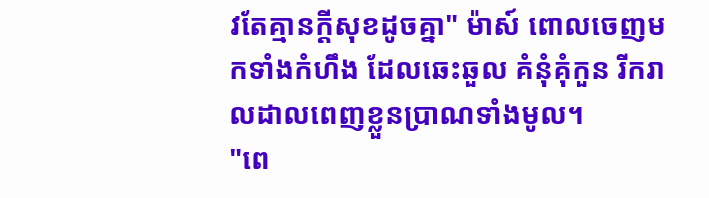វតែគ្មានក្ដីសុខដូចគ្នា" ម៉ាស៍ ពោលចេញមកទាំងកំហឹង ដែលឆេះឆួល គំនុំគុំកួន រីករាលដាលពេញខ្លួនប្រាណទាំងមូល។
"ពេ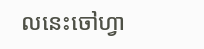លនេះចៅហ្វា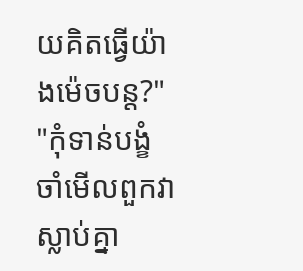យគិតធ្វើយ៉ាងម៉េចបន្ត?"
"កុំទាន់បង្ខំ ចាំមើលពួកវាស្លាប់គ្នា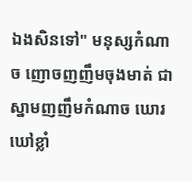ឯងសិនទៅ" មនុស្សកំណាច ញោចញញឹមចុងមាត់ ជាស្នាមញញឹមកំណាច ឃោរឃៅខ្លាំ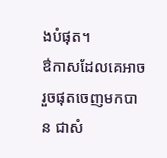ងបំផុត។
ឳកាសដែលគេអាចរួចផុតចេញមកបាន ជាសំ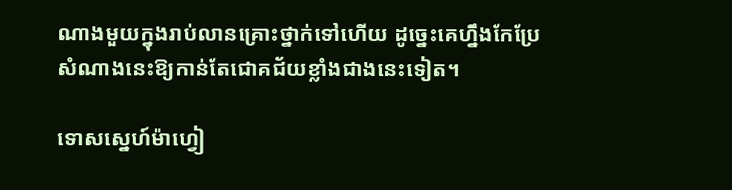ណាងមួយក្នុងរាប់លានគ្រោះថ្នាក់ទៅហើយ ដូច្នេះគេហ្នឹងកែប្រែសំណាងនេះឱ្យកាន់តែជោគជ័យខ្លាំងជាងនេះទៀត។

ទោសស្នេហ៍ម៉ាហ្វៀ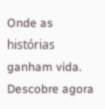Onde as histórias ganham vida. Descobre agora